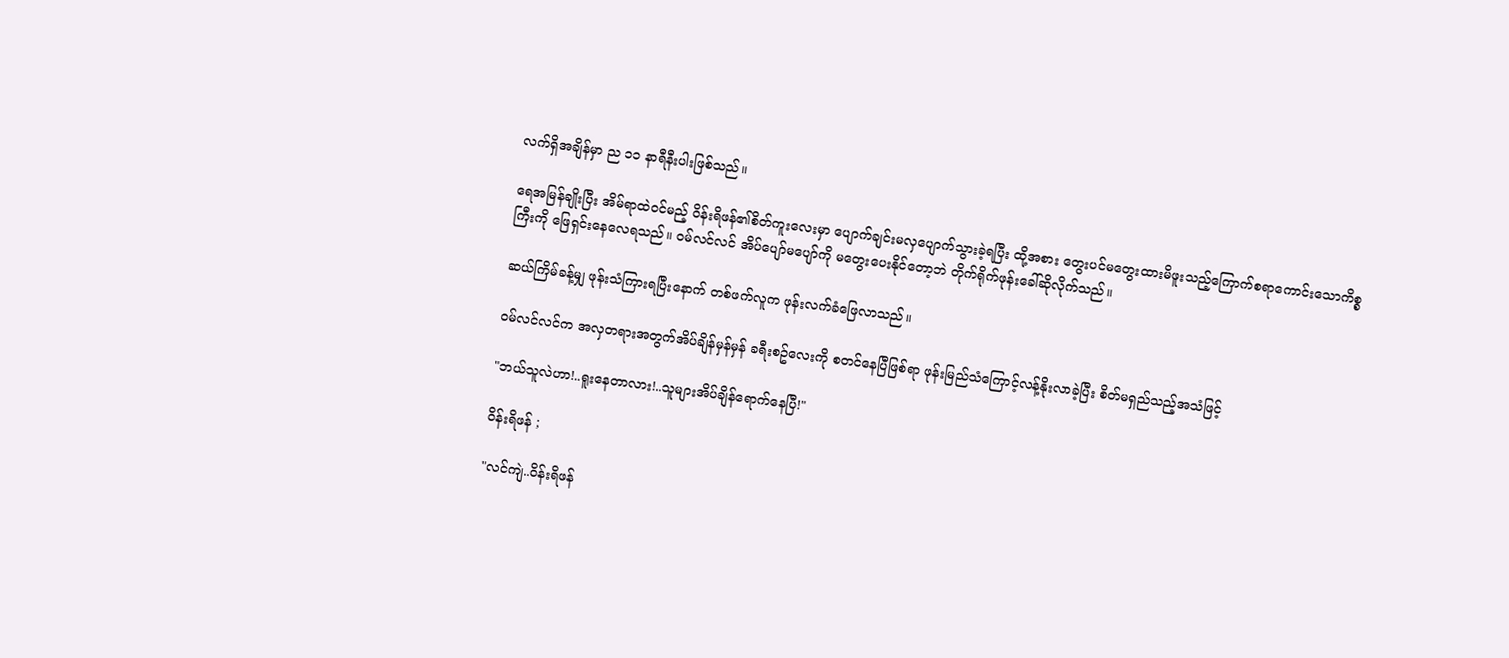လက်ရှိအချိန်မှာ ည ၁၁ နာရီနီးပါးဖြစ်သည်။

ရေအမြန်ချိုးပြီး အိမ်ရာထဲဝင်မည့် ဝိန်းရိဖန်၏စိတ်ကူးလေးမှာ ပျောက်ချင်းမလှပျောက်သွားခဲ့ရပြီး ထို့အစား တွေးပင်မတွေးထားမိဖူးသည့်ကြောက်စရာကောင်းသောကိစ္စကြီးကို ဖြေရှင်းနေလေရသည်။ ဝမ်လင်လင် အိပ်ပျော်မပျော်ကို မတွေးပေးနိုင်တော့ဘဲ တိုက်ရိုက်ဖုန်းခေါ်ဆိုလိုက်သည်။

ဆယ်ကြိမ်ခန့်မျှ ဖုန်းသံကြားရပြီးနောက် တစ်ဖက်လူက ဖုန်းလက်ခံဖြေလာသည်။

ဝမ်လင်လင်က အလှတရားအတွက်အိပ်ချိန်မှန်မှန် ခရီးစဥ်လေးကို စတင်နေပြီဖြစ်ရာ ဖုန်းမြည်သံကြောင့်လန့်နိုးလာခဲ့ပြီး စိတ်မရှည်သည့်အသံဖြင့်

"ဘယ်သူလဲဟာ!..ရူးနေတာလား!..သူများအိပ်ချိန်ရောက်နေပြီ!"

ဝိန်းရိဖန် ;

"လင်ကျဲ..ဝိန်းရိဖန်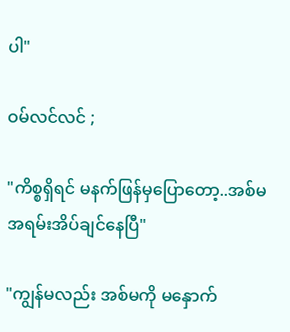ပါ"

ဝမ်လင်လင် ;

"ကိစ္စရှိရင် မနက်ဖြန်မှပြောတော့..အစ်မ အရမ်းအိပ်ချင်နေပြီ"

"ကျွန်မလည်း အစ်မကို မနှောက်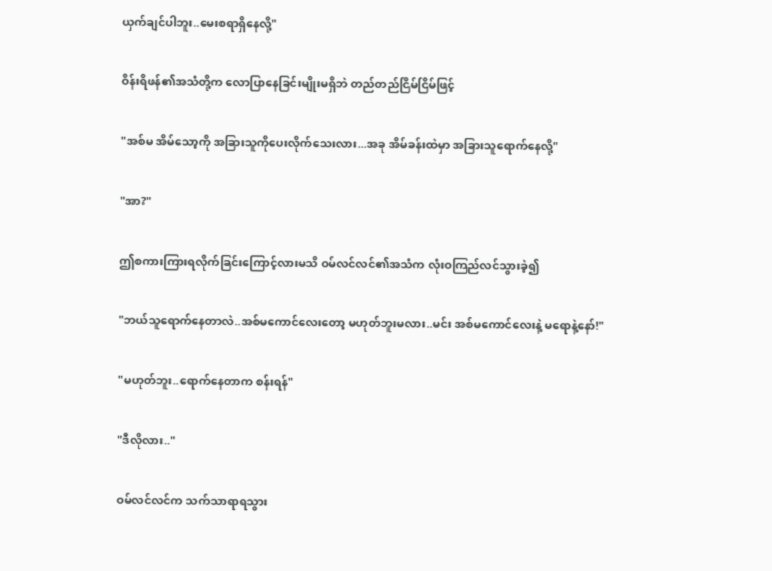ယှက်ချင်ပါဘူး..မေးစရာရှိနေလို့"

ဝိန်းရိဖန်၏အသံတို့က လောပြာနေခြင်းမျိုးမရှိဘဲ တည်တည်ငြိမ်ငြိမ်ဖြင့်

"အစ်မ အိမ်သော့ကို အခြားသူကိုပေးလိုက်သေးလား...အခု အိမ်ခန်းထဲမှာ အခြားသူရောက်နေလို့"

"အာ?"

ဤစကားကြားရလိုက်ခြင်းကြောင့်လားမသိ ဝမ်လင်လင်၏အသံက လုံးဝကြည်လင်သွားခဲ့၍

"ဘယ်သူရောက်နေတာလဲ..အစ်မကောင်လေးတော့ မဟုတ်ဘူးမလား..မင်း အစ်မကောင်လေးနဲ့ မရောနဲ့နော်!"

"မဟုတ်ဘူး..ရောက်နေတာက စန်းရန်"

"ဒီလိုလား.."

ဝမ်လင်လင်က သက်သာရာရသွား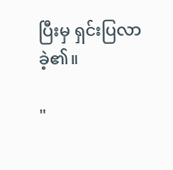ပြီးမှ ရှင်းပြလာခဲ့၏။

"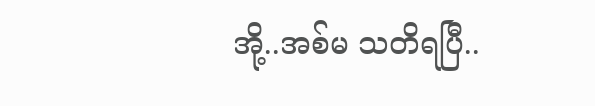အို့..အစ်မ သတိရပြီ..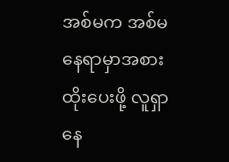အစ်မက အစ်မနေရာမှာအစားထိုးပေးဖို့ လူရှာနေ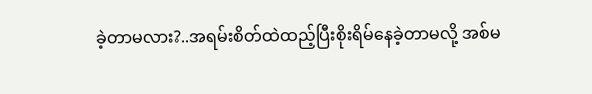ခဲ့တာမလား?..အရမ်းစိတ်ထဲထည့်ပြီးစိုးရိမ်နေခဲ့တာမလို့ အစ်မ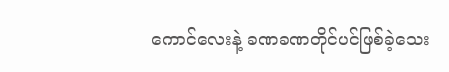ကောင်လေးနဲ့ ခဏခဏတိုင်ပင်ဖြစ်ခဲ့သေး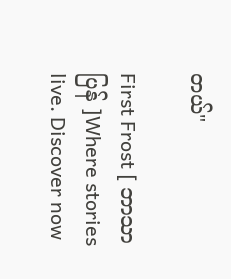တယ်"

First Frost [ ဘာသာပြန် ]Where stories live. Discover now